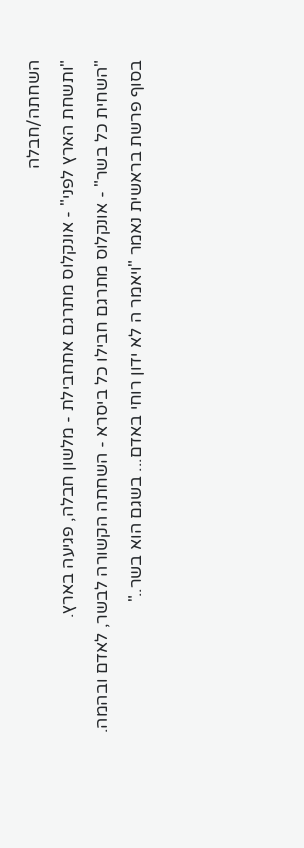השחתה/חבלה
"ותשחת הארץ לפני" - אונקלוס מתרגם אתחבילת - מלשון חבלה, פגיעה בארץ.
"השחית כל בשר" - אונקלוס מתרגם חבילו כל ביסרא - השחתה הקשורה לבשר, לאדם ובהמה.
בסוף פרשת בראשית נאמר "ויאמר ה לא ידון רוחי באדם... בשגם הוא בשר.."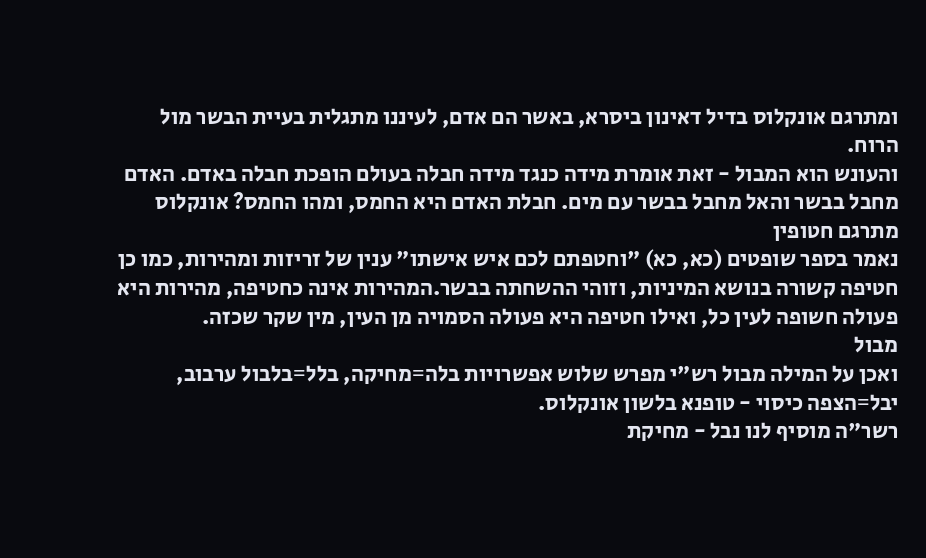ומתרגם אונקלוס בדיל דאינון ביסרא, באשר הם אדם, לעיננו מתגלית בעיית הבשר מול הרוח.
והעונש הוא המבול - זאת אומרת מידה כנגד מידה חבלה בעולם הופכת חבלה באדם. האדם מחבל בבשר והאל מחבל בבשר עם מים. חבלת האדם היא החמס, ומהו החמס? אונקלוס מתרגם חטופין
נאמר בספר שופטים (כא, כא) "וחטפתם לכם איש אישתו" ענין של זריזות ומהירות, כמו כן חטיפה קשורה בנושא המיניות, וזוהי ההשחתה בבשר.המהירות אינה כחטיפה, מהירות היא פעולה חשופה לעין כל, ואילו חטיפה היא פעולה הסמויה מן העין, מין שקר שכזה.
מבול
ואכן על המילה מבול רש"י מפרש שלוש אפשרויות בלה=מחיקה, בלל=בלבול ערבוב, יבל=הצפה כיסוי - טופנא בלשון אונקלוס.
רשר"ה מוסיף לנו נבל - מחיקת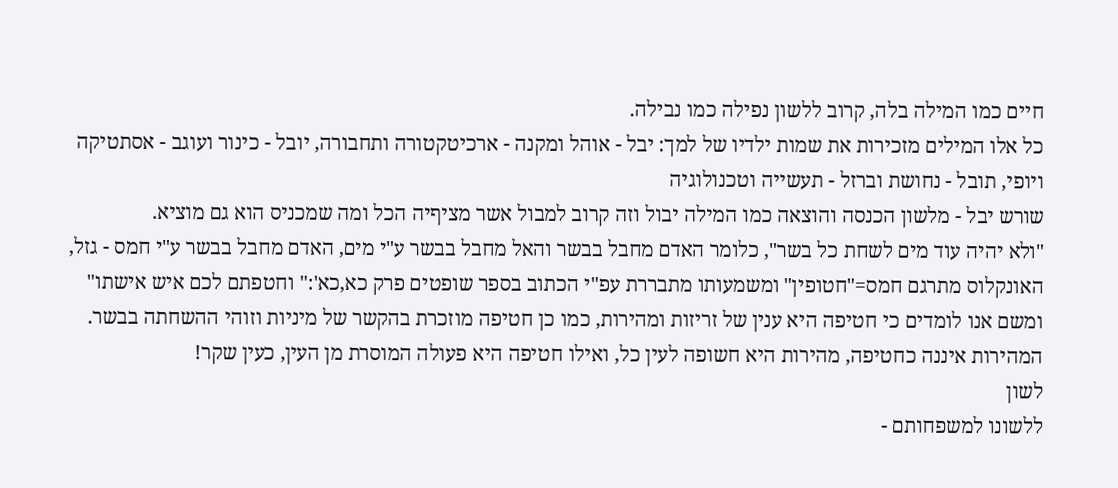חיים כמו המילה בלה, קרוב ללשון נפילה כמו נבילה.
כל אלו המילים מזכירות את שמות ילדיו של למך: יבל - אוהל ומקנה - ארכיטקטורה ותחבורה, יובל - כינור ועוגב - אסתטיקה ויופי, תובל - נחושת וברזל - תעשייה וטכנולוגיה
שורש יבל - מלשון הכנסה והוצאה כמו המילה יבול וזה קרוב למבול אשר מציףיה הכל ומה שמכניס הוא גם מוציא.
"ולא יהיה עוד מים לשחת כל בשר", כלומר האדם מחבל בבשר והאל מחבל בבשר ע"י מים, האדם מחבל בבשר ע"י חמס - גזל, האונקלוס מתרגם חמס="חטופין" ומשמעותו מתבררת עפ"י הכתוב בספר שופטים פרק כא,כא':" וחטפתם לכם איש אישתו" ומשם אנו לומדים כי חטיפה היא ענין של זריזות ומהירות, כמו כן חטיפה מוזכרת בהקשר של מיניות וזוהי ההשחתה בבשר. המהירות איננה כחטיפה, מהירות היא חשופה לעין כל, ואילו חטיפה היא פעולה המוסרת מן העין, כעין שקר!
לשון
ללשונו למשפחותם -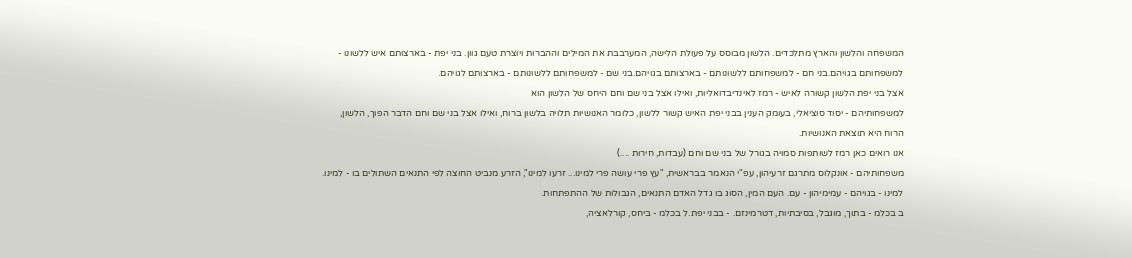המשפחה והלשון והארץ מתלכדים. הלשון מבוסס על פעולת הלישה, המערבבת את המילים וההברות ויוצרת טעם גוון. בני יפת - בארצותם איש ללשונו - למשפחותם בגויהם.בני חם - למשפחותם ללשונותם - בארצותם בגויהם.בני שם - למשפחותם ללשונותם - בארצותם לגויהם.
אצל בני יפת הלשון קשורה לאיש - רמז לאינדיבדואליות, ואילו אצל בני שם וחם היחס של הלשון הוא
למשפחותיהם - יסוד סוציאלי, בעומק הענין בבני יפת האיש קשור ללשון, כלומר האנושיות תלויה בלשון ברוח, ואילו אצל בני שם וחם הדבר הפוך, הלשון, הרוח היא תוצאת האנושיות.
אנו רואים כאן רמז לשותפות סמויה בגורל של בני שם וחם (עבדות, חירות ....)
משפחותיהם - אונקלוס מתרגם זרעיהון, עפ"י הנאמר בבראשית, "עץ פרי עושה פרי למינו... זרעו למינו", הזרע מנביט החוצה לפי התנאים השתולים בו - למינו.
למינו - בגויהם - עמימיהון - עם. העם המין, הסוג בו גדל האדם התנאים, הגבולות של ההתפתחות.
ב בכלמ - בתוך, מוגבל, בסיבתיות, דטרמינזם. - בבני יפת.ל בכלמ - ביחס, קורלאציה,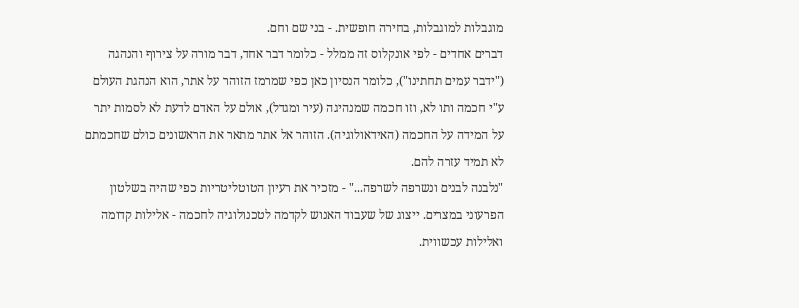מוגבלות למוגבלות, בחירה חופשית. - בני שם וחם.
דברים אחדים - לפי אונקלוס זה ממלל - כלומר דבר אחד, דבר מורה על צירוף והנהגה ("ידבר עמים תחתינו"), כלומר הנסיון כאן כפי שמרמז הזוהר על אתר, הוא הנהגת העולם ע"י חכמה ותו לא, וזו חכמה שמנהיגה (עיר ומגדל), אולם על האדם לדעת לא לסמות יתר על המידה על החכמה (האידאולוגיה). הזוהר אל אתר מתאר את הראשונים כולם שחכמתם לא תמיד עזרה להם.
"נלבנה לבנים ונשרפה לשרפה..." - מזכיר את רעיון הטוטליטריות כפי שהיה בשלטון הפרעוני במצרים. ייצוג של שעבוד האנוש לקדמה לטכנולוגיה לחכמה - אלילות קדומה ואלילות עכשווית.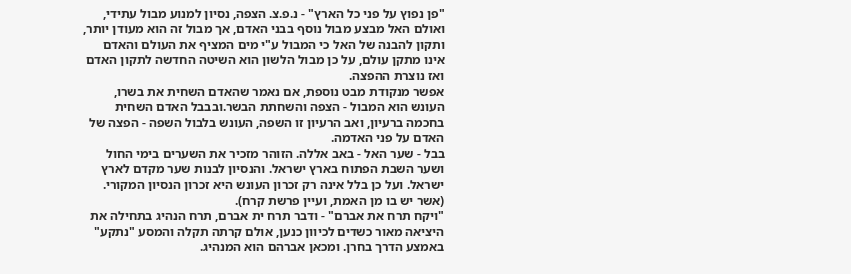"פן נפוץ על פני כל הארץ" - נ.פ.צ. הצפה, נסיון למנוע מבול עתידי, ואולם האל מבצע מבול נוסף בבני האדם, אך מבול זה הוא מעודן יותר, ותקון להבנה של האל כי המבול ע"י מים המציף את העולם והאדם אינו מתקן עולם, על כן מבול הלשון הוא השיטה החדשה לתקון האדם ואז נוצרת ההפצה.
אפשר מנקודת מבט נוספת, אם נאמר שהאדם השחית את בשרו, העונש הוא המבול - הצפה והשחתת הבשר.ובבבל האדם השחית בחכמה ברעיון, ואב הרעיון זו השפה, העונש בלבול השפה - הפצה של האדם על פני האדמה.
בבל - שער האל - באב אללה. הזוהר מזכיר את השערים בימי החול ושער השבת הפתוח בארץ ישראל. והנסיון לבנות שער מקדם לארץ ישראל. ועל כן בלל אינה רק זכרון העונש היא זכרון הנסיון המקורי. (אשר יש בו מן האמת, ועיין פרשת קרח).
"ויקח תרח את אברם" - ודבר תרח ית אברם, תרח הנהיג בתחילה את היציאה מאור כשדים לכיוון כנען, אולם קרתה תקלה והמסע "נתקע" באמצע הדרך בחרן. ומכאן אברהם הוא המנהיג.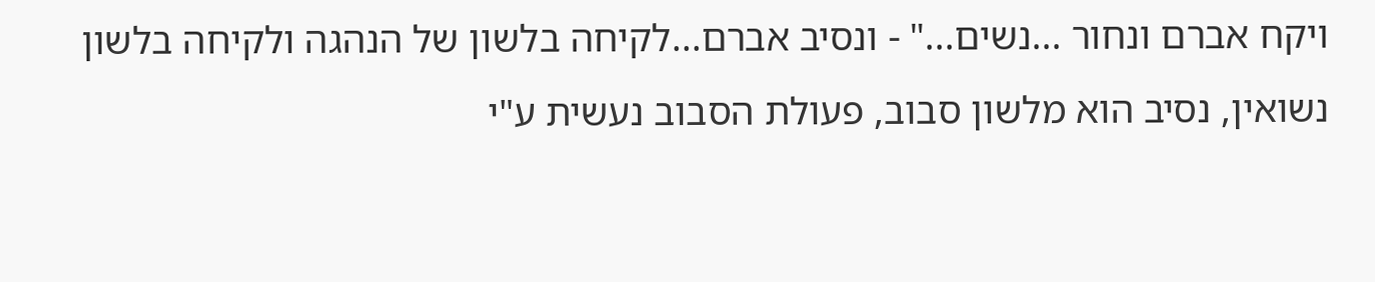ויקח אברם ונחור ...נשים..." - ונסיב אברם...לקיחה בלשון של הנהגה ולקיחה בלשון נשואין, נסיב הוא מלשון סבוב, פעולת הסבוב נעשית ע"י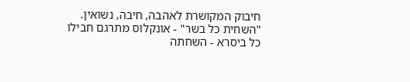חיבוק המקושרת לאהבה, חיבה, נשואין.
"השחית כל בשר" - אונקלוס מתרגם חבילו כל ביסרא - השחתה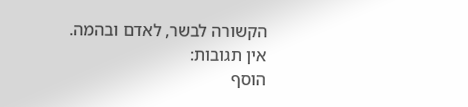הקשורה לבשר, לאדם ובהמה.
אין תגובות:
הוסף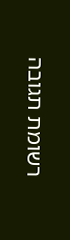רשומת תגובה